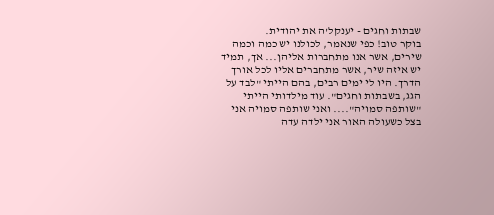שבתות וחגים - יענקל'ה את יהודית.
בוקר טוב! כפי שנאמר, לכולנו יש כמה וכמה שירים, אשר אנו מתחברות אליהן... אך, תמיד יש איזה שיר, אשר מתחברים אליו לכל אורך הדרך. היו לי ימים רבים, בהם הייתי "לבד על הגג, בשבתות וחגים". עוד מילדותי הייתי "שותפה סמויה".... ואני שותפה סמויה אני בצל כשעולה האור אני ילדה עדה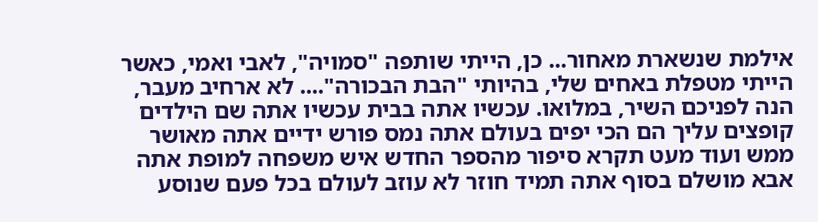אילמת שנשארת מאחור... כן, הייתי שותפה "סמויה", לאבי ואמי, כאשר הייתי מטפלת באחים שלי, בהיותי "הבת הבכורה".... לא ארחיב מעבר, הנה לפניכם השיר, במלואו. עכשיו אתה בבית עכשיו אתה שם הילדים קופצים עליך הם הכי יפים בעולם אתה נמס פורש ידיים אתה מאושר ממש ועוד מעט תקרא סיפור מהספר החדש איש משפחה למופת אתה אבא מושלם בסוף אתה תמיד חוזר לא עוזב לעולם בכל פעם שנוסע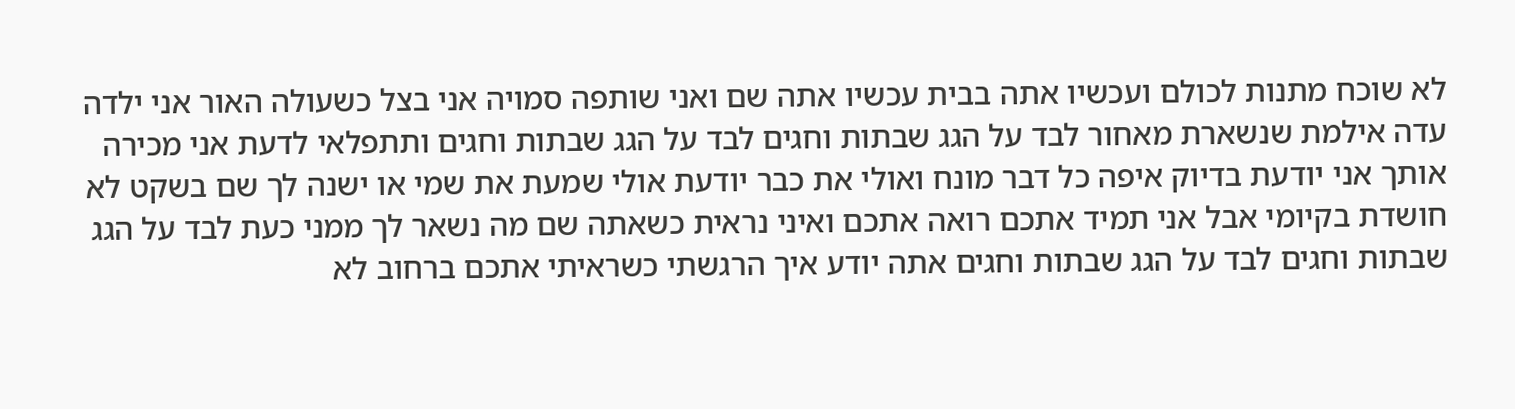לא שוכח מתנות לכולם ועכשיו אתה בבית עכשיו אתה שם ואני שותפה סמויה אני בצל כשעולה האור אני ילדה עדה אילמת שנשארת מאחור לבד על הגג שבתות וחגים לבד על הגג שבתות וחגים ותתפלאי לדעת אני מכירה אותך אני יודעת בדיוק איפה כל דבר מונח ואולי את כבר יודעת אולי שמעת את שמי או ישנה לך שם בשקט לא חושדת בקיומי אבל אני תמיד אתכם רואה אתכם ואיני נראית כשאתה שם מה נשאר לך ממני כעת לבד על הגג שבתות וחגים לבד על הגג שבתות וחגים אתה יודע איך הרגשתי כשראיתי אתכם ברחוב לא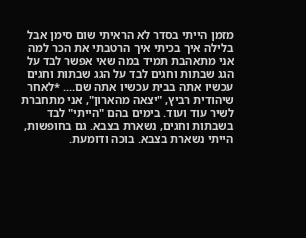מזמן הייתי בסדר לא הראיתי שום סימן אבל בלילה איך בכיתי איך הרטבתי את הכר למה אני מתאהבת תמיד במה שאי אפשר לבד על הגג שבתות וחגים לבד על הגג שבתות וחגים עכשיו אתה בבית עכשיו אתה שם.... *לאחר שיהודית רביץ, "יצאה מהארון", אני מתחברת לשיר עוד ועוד. בימים בהם "הייתי" לבד בשבתות וחגים, נשארת בצבא. גם בחופשות, הייתי נשארת בצבא. בוכה ודומעת.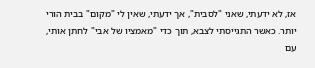אז, לא ידעתי, שאני "לסבית", אך ידעתי, שאין לי "מקום" בבית הורי יותר. כאשר התגייסתי לצבא, תוך כדי "מאמציו של אבי" לחתן אותי, עם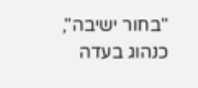"בחור ישיבה", כנהוג בעדה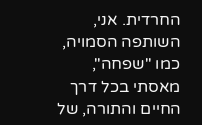החרדית. אני, השותפה הסמויה, כמו "שפחה", מאסתי בכל דרך החיים והתורה, של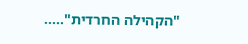"הקהילה החרדית".....